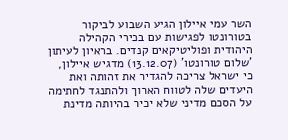השר עמי איילון הגיע השבוע לביקור בטורונטו לפגישות עם בכירי הקהילה היהודית ופוליטיקאים קנדים. בראיון לעיתון 'שלום טורונטו' (13.12.07) מדגיש איילון, כי ישראל צריכה להגדיר את זהותה ואת היעדים שלה לטווח הארוך ולהתנגד לחתימה על הסכם מדיני שלא יכיר בהיותה מדינת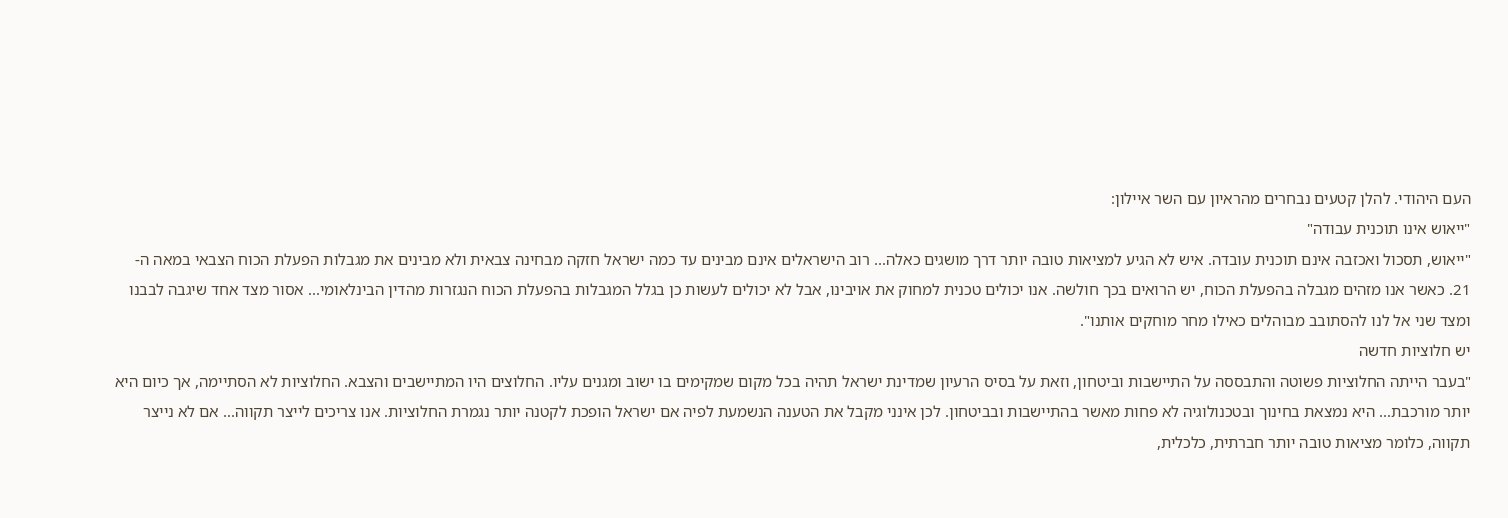העם היהודי. להלן קטעים נבחרים מהראיון עם השר איילון:
"ייאוש אינו תוכנית עבודה"
"ייאוש, תסכול ואכזבה אינם תוכנית עובדה. איש לא הגיע למציאות טובה יותר דרך מושגים כאלה... רוב הישראלים אינם מבינים עד כמה ישראל חזקה מבחינה צבאית ולא מבינים את מגבלות הפעלת הכוח הצבאי במאה ה- 21. כאשר אנו מזהים מגבלה בהפעלת הכוח, יש הרואים בכך חולשה. אנו יכולים טכנית למחוק את אויבינו, אבל לא יכולים לעשות כן בגלל המגבלות בהפעלת הכוח הנגזרות מהדין הבינלאומי... אסור מצד אחד שיגבה לבבנו ומצד שני אל לנו להסתובב מבוהלים כאילו מחר מוחקים אותנו".
יש חלוציות חדשה
"בעבר הייתה החלוציות פשוטה והתבססה על התיישבות וביטחון, וזאת על בסיס הרעיון שמדינת ישראל תהיה בכל מקום שמקימים בו ישוב ומגנים עליו. החלוצים היו המתיישבים והצבא. החלוציות לא הסתיימה, אך כיום היא יותר מורכבת... היא נמצאת בחינוך ובטכנולוגיה לא פחות מאשר בהתיישבות ובביטחון. לכן אינני מקבל את הטענה הנשמעת לפיה אם ישראל הופכת לקטנה יותר נגמרת החלוציות. אנו צריכים לייצר תקווה... אם לא נייצר תקווה, כלומר מציאות טובה יותר חברתית, כלכלית,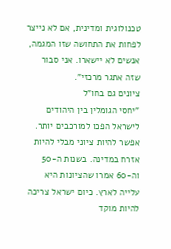טכנולוגית ומדינית, אם לא נייצר לפחות את התחושה שזו המגמה, אנשים לא יישארו. אני סבור שזה אתגר מרכזי".
ציונים גם בחו"ל
"יחסי הגומלין בין היהודים לישראל הפכו למורכבים יותר. אפשר להיות ציוני מבלי להיות אזרח במדינה. בשנות ה-50 וה-60 אמרו שהציונות היא עלייה לארץ. כיום ישראל צריכה להיות מוקד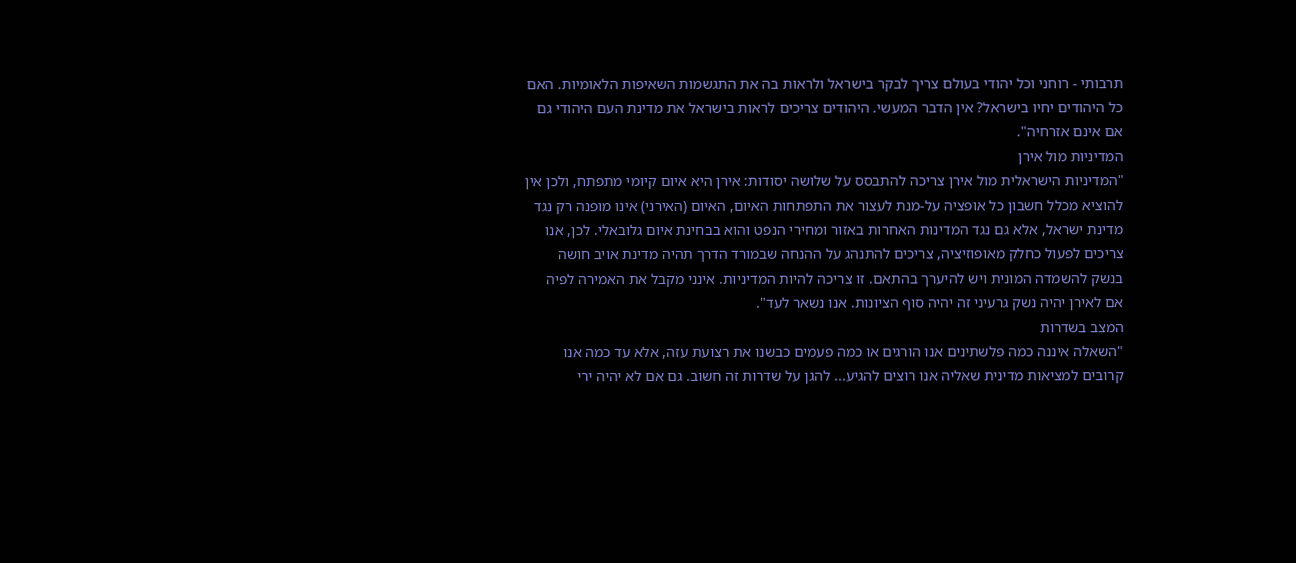תרבותי - רוחני וכל יהודי בעולם צריך לבקר בישראל ולראות בה את התגשמות השאיפות הלאומיות. האם כל היהודים יחיו בישראל? אין הדבר המעשי. היהודים צריכים לראות בישראל את מדינת העם היהודי גם אם אינם אזרחיה".
המדיניות מול אירן
"המדיניות הישראלית מול אירן צריכה להתבסס על שלושה יסודות: אירן היא איום קיומי מתפתח, ולכן אין להוציא מכלל חשבון כל אופציה על-מנת לעצור את התפתחות האיום, האיום (האירני) אינו מופנה רק נגד מדינת ישראל, אלא גם נגד המדינות האחרות באזור ומחירי הנפט והוא בבחינת איום גלובאלי. לכן, אנו צריכים לפעול כחלק מאופוזיציה, צריכים להתנהג על ההנחה שבמורד הדרך תהיה מדינת אויב חושה בנשק להשמדה המונית ויש להיערך בהתאם. זו צריכה להיות המדיניות. אינני מקבל את האמירה לפיה אם לאירן יהיה נשק גרעיני זה יהיה סוף הציונות. אנו נשאר לעד".
המצב בשדרות
"השאלה איננה כמה פלשתינים אנו הורגים או כמה פעמים כבשנו את רצועת עזה, אלא עד כמה אנו קרובים למציאות מדינית שאליה אנו רוצים להגיע... להגן על שדרות זה חשוב. גם אם לא יהיה ירי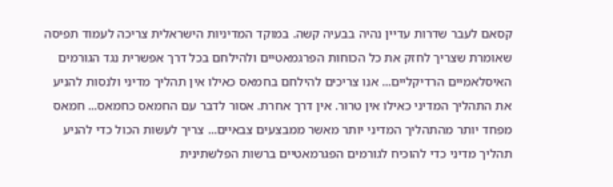קסאם לעבר שדרות עדיין נהיה בבעיה קשה. במוקד המדיניות הישראלית צריכה לעמוד תפיסה שאומרת שצריך לחזק את כל הכוחות הפרגמאטיים ולהילחם בכל דרך אפשרית נגד הגורמים האיסלאמיים הרדיקליים... אנו צריכים להילחם בחמאס כאילו אין תהליך מדיני ולנסות להניע את התהליך המדיני כאילו אין טרור. אין דרך אחרת. אסור לדבר עם החמאס כחמאס... חמאס מפחד יותר מהתהליך המדיני יותר מאשר ממבצעים צבאיים... צריך לעשות הכול כדי להניע תהליך מדיני כדי להוכיח לגורמים הפגרמאטיים ברשות הפלשתינית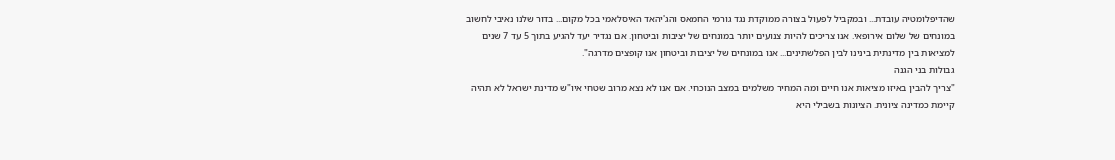שהדיפלומטיה עובדת... ובמקביל לפעול בצורה ממוקדת נגד גורמי החמאס והג'יהאד האיסלאמי בכל מקום... בדור שלנו נאיבי לחשוב במונחים של שלום אירופאי. אנו צריכים להיות צנועים יותר במונחים של יציבות וביטחון. אם נגדיר יעד להגיע בתוך 5 עד 7 שנים למציאות בין מדינתית בינינו לבין הפלשתינים... אנו במונחים של יציבות וביטחון אנו קופצים מדרגה".
גבולות בני הגנה
"צריך להבין באיזו מציאות אנו חיים ומה המחיר משלמים במצב הנוכחי. אם אנו לא נצא מרוב שטחי איו"ש מדינת ישראל לא תהיה קיימת כמדינה ציונית. הציונות בשבילי היא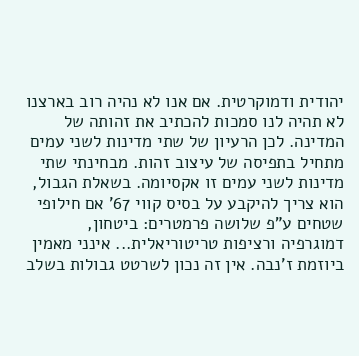יהודית ודמוקרטית. אם אנו לא נהיה רוב בארצנו לא תהיה לנו סמכות להכתיב את זהותה של המדינה. לכן הרעיון של שתי מדינות לשני עמים מתחיל בתפיסה של עיצוב זהות. מבחינתי שתי מדינות לשני עמים זו אקסיומה. בשאלת הגבול, הוא צריך להיקבע על בסיס קווי 67' אם חילופי שטחים ע"פ שלושה פרמטרים: ביטחון, דמוגרפיה ורציפות טריטוריאלית... אינני מאמין ביוזמת ז'נבה. אין זה נכון לשרטט גבולות בשלב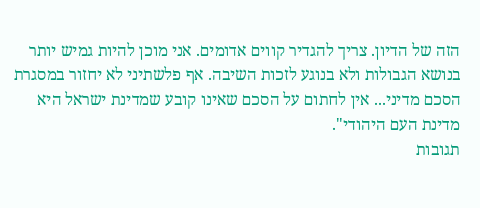הזה של הדיון. צריך להגדיר קווים אדומים. אני מוכן להיות גמיש יותר בנושא הגבולות ולא בנוגע לזכות השיבה. אף פלשתיני לא יחזור במסגרת הסכם מדיני... אין לחתום על הסכם שאינו קובע שמדינת ישראל היא מדינת העם היהודי".
תגובות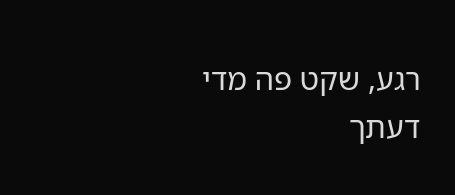רגע, שקט פה מדי
דעתך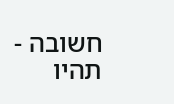חשובה - תהיו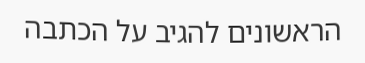הראשונים להגיב על הכתבה